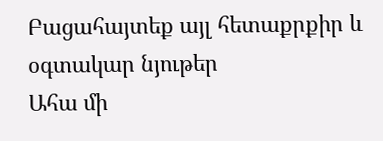Բացահայտեք այլ հետաքրքիր և օգտակար նյութեր
Ահա մի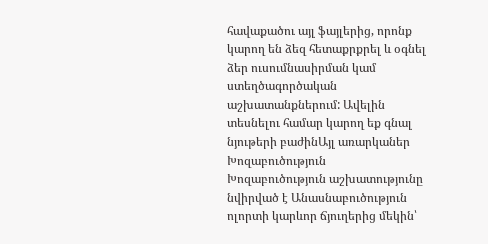հավաքածու այլ ֆայլերից, որոնք կարող են ձեզ հետաքրքրել և օգնել ձեր ուսումնասիրման կամ ստեղծագործական աշխատանքներում: Ավելին տեսնելու համար կարող եք գնալ նյութերի բաժինԱյլ առարկաներ
Խոզաբուծություն
Խոզաբուծություն աշխատությունը նվիրված է Անասնաբուծություն ոլորտի կարևոր ճյուղերից մեկին՝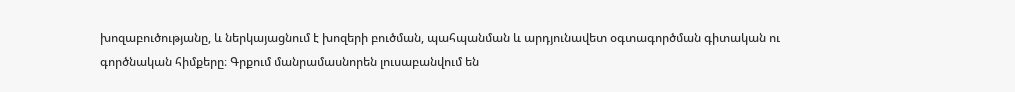խոզաբուծությանը, և ներկայացնում է խոզերի բուծման, պահպանման և արդյունավետ օգտագործման գիտական ու գործնական հիմքերը։ Գրքում մանրամասնորեն լուսաբանվում են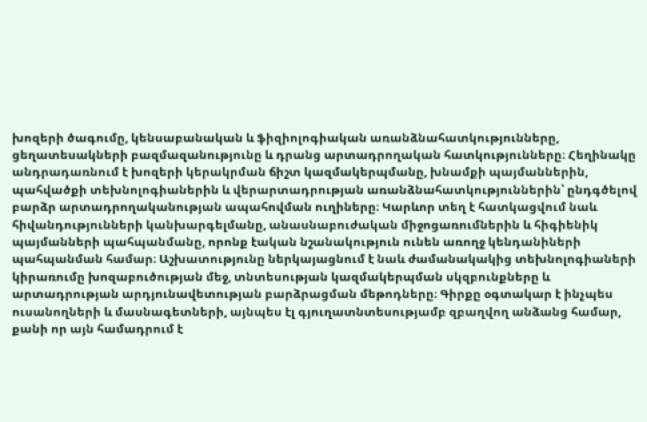խոզերի ծագումը, կենսաբանական և ֆիզիոլոգիական առանձնահատկությունները, ցեղատեսակների բազմազանությունը և դրանց արտադրողական հատկությունները։ Հեղինակը անդրադառնում է խոզերի կերակրման ճիշտ կազմակերպմանը, խնամքի պայմաններին, պահվածքի տեխնոլոգիաներին և վերարտադրության առանձնահատկություններին՝ ընդգծելով բարձր արտադրողականության ապահովման ուղիները։ Կարևոր տեղ է հատկացվում նաև հիվանդությունների կանխարգելմանը, անասնաբուժական միջոցառումներին և հիգիենիկ պայմանների պահպանմանը, որոնք էական նշանակություն ունեն առողջ կենդանիների պահպանման համար։ Աշխատությունը ներկայացնում է նաև ժամանակակից տեխնոլոգիաների կիրառումը խոզաբուծության մեջ, տնտեսության կազմակերպման սկզբունքները և արտադրության արդյունավետության բարձրացման մեթոդները։ Գիրքը օգտակար է ինչպես ուսանողների և մասնագետների, այնպես էլ գյուղատնտեսությամբ զբաղվող անձանց համար, քանի որ այն համադրում է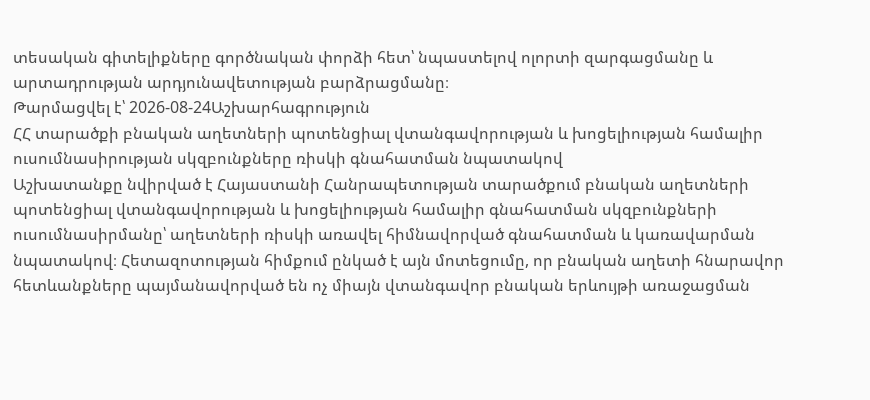տեսական գիտելիքները գործնական փորձի հետ՝ նպաստելով ոլորտի զարգացմանը և արտադրության արդյունավետության բարձրացմանը։
Թարմացվել է՝ 2026-08-24Աշխարհագրություն
ՀՀ տարածքի բնական աղետների պոտենցիալ վտանգավորության և խոցելիության համալիր ուսումնասիրության սկզբունքները ռիսկի գնահատման նպատակով
Աշխատանքը նվիրված է Հայաստանի Հանրապետության տարածքում բնական աղետների պոտենցիալ վտանգավորության և խոցելիության համալիր գնահատման սկզբունքների ուսումնասիրմանը՝ աղետների ռիսկի առավել հիմնավորված գնահատման և կառավարման նպատակով։ Հետազոտության հիմքում ընկած է այն մոտեցումը, որ բնական աղետի հնարավոր հետևանքները պայմանավորված են ոչ միայն վտանգավոր բնական երևույթի առաջացման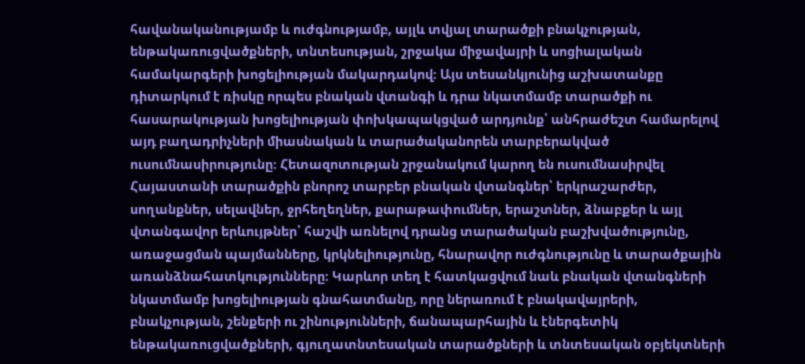հավանականությամբ և ուժգնությամբ, այլև տվյալ տարածքի բնակչության, ենթակառուցվածքների, տնտեսության, շրջակա միջավայրի և սոցիալական համակարգերի խոցելիության մակարդակով։ Այս տեսանկյունից աշխատանքը դիտարկում է ռիսկը որպես բնական վտանգի և դրա նկատմամբ տարածքի ու հասարակության խոցելիության փոխկապակցված արդյունք՝ անհրաժեշտ համարելով այդ բաղադրիչների միասնական և տարածականորեն տարբերակված ուսումնասիրությունը։ Հետազոտության շրջանակում կարող են ուսումնասիրվել Հայաստանի տարածքին բնորոշ տարբեր բնական վտանգներ՝ երկրաշարժեր, սողանքներ, սելավներ, ջրհեղեղներ, քարաթափումներ, երաշտներ, ձնաբքեր և այլ վտանգավոր երևույթներ՝ հաշվի առնելով դրանց տարածական բաշխվածությունը, առաջացման պայմանները, կրկնելիությունը, հնարավոր ուժգնությունը և տարածքային առանձնահատկությունները։ Կարևոր տեղ է հատկացվում նաև բնական վտանգների նկատմամբ խոցելիության գնահատմանը, որը ներառում է բնակավայրերի, բնակչության, շենքերի ու շինությունների, ճանապարհային և էներգետիկ ենթակառուցվածքների, գյուղատնտեսական տարածքների և տնտեսական օբյեկտների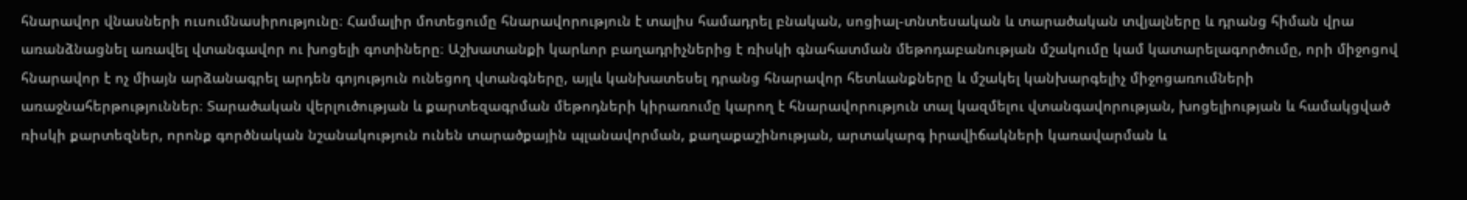հնարավոր վնասների ուսումնասիրությունը։ Համալիր մոտեցումը հնարավորություն է տալիս համադրել բնական, սոցիալ-տնտեսական և տարածական տվյալները և դրանց հիման վրա առանձնացնել առավել վտանգավոր ու խոցելի գոտիները։ Աշխատանքի կարևոր բաղադրիչներից է ռիսկի գնահատման մեթոդաբանության մշակումը կամ կատարելագործումը, որի միջոցով հնարավոր է ոչ միայն արձանագրել արդեն գոյություն ունեցող վտանգները, այլև կանխատեսել դրանց հնարավոր հետևանքները և մշակել կանխարգելիչ միջոցառումների առաջնահերթություններ։ Տարածական վերլուծության և քարտեզագրման մեթոդների կիրառումը կարող է հնարավորություն տալ կազմելու վտանգավորության, խոցելիության և համակցված ռիսկի քարտեզներ, որոնք գործնական նշանակություն ունեն տարածքային պլանավորման, քաղաքաշինության, արտակարգ իրավիճակների կառավարման և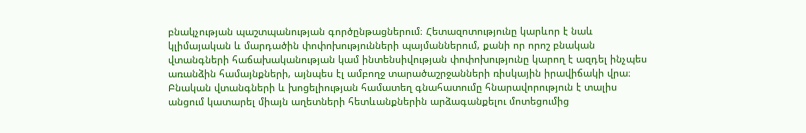բնակչության պաշտպանության գործընթացներում։ Հետազոտությունը կարևոր է նաև կլիմայական և մարդածին փոփոխությունների պայմաններում, քանի որ որոշ բնական վտանգների հաճախականության կամ ինտենսիվության փոփոխությունը կարող է ազդել ինչպես առանձին համայնքների, այնպես էլ ամբողջ տարածաշրջանների ռիսկային իրավիճակի վրա։ Բնական վտանգների և խոցելիության համատեղ գնահատումը հնարավորություն է տալիս անցում կատարել միայն աղետների հետևանքներին արձագանքելու մոտեցումից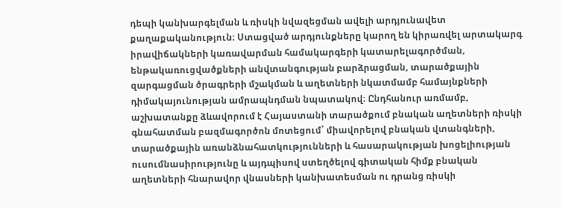դեպի կանխարգելման և ռիսկի նվազեցման ավելի արդյունավետ քաղաքականություն։ Ստացված արդյունքները կարող են կիրառվել արտակարգ իրավիճակների կառավարման համակարգերի կատարելագործման, ենթակառուցվածքների անվտանգության բարձրացման, տարածքային զարգացման ծրագրերի մշակման և աղետների նկատմամբ համայնքների դիմակայունության ամրապնդման նպատակով։ Ընդհանուր առմամբ, աշխատանքը ձևավորում է Հայաստանի տարածքում բնական աղետների ռիսկի գնահատման բազմագործոն մոտեցում՝ միավորելով բնական վտանգների, տարածքային առանձնահատկությունների և հասարակության խոցելիության ուսումնասիրությունը և այդպիսով ստեղծելով գիտական հիմք բնական աղետների հնարավոր վնասների կանխատեսման ու դրանց ռիսկի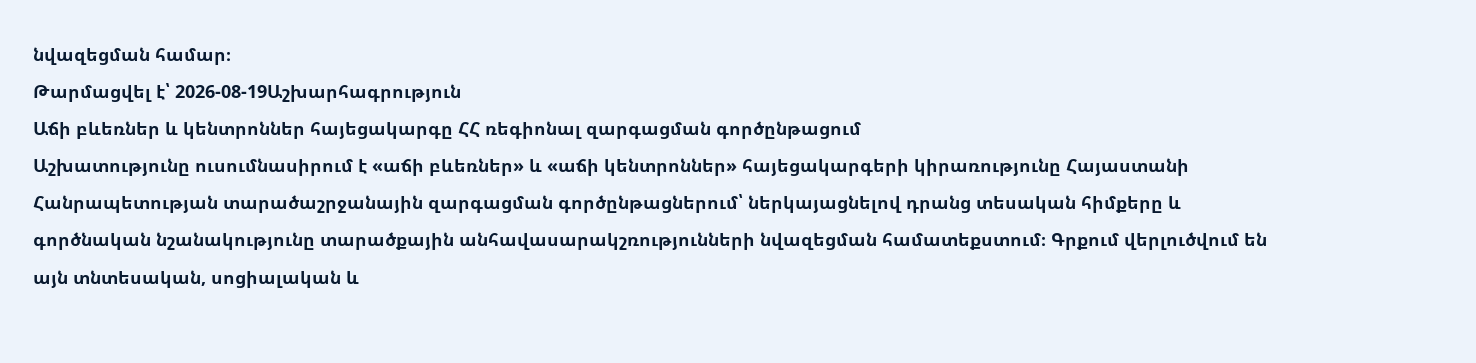նվազեցման համար։
Թարմացվել է՝ 2026-08-19Աշխարհագրություն
Աճի բևեռներ և կենտրոններ հայեցակարգը ՀՀ ռեգիոնալ զարգացման գործընթացում
Աշխատությունը ուսումնասիրում է «աճի բևեռներ» և «աճի կենտրոններ» հայեցակարգերի կիրառությունը Հայաստանի Հանրապետության տարածաշրջանային զարգացման գործընթացներում՝ ներկայացնելով դրանց տեսական հիմքերը և գործնական նշանակությունը տարածքային անհավասարակշռությունների նվազեցման համատեքստում։ Գրքում վերլուծվում են այն տնտեսական, սոցիալական և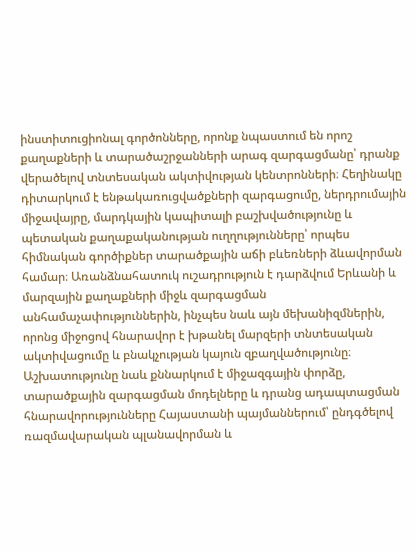ինստիտուցիոնալ գործոնները, որոնք նպաստում են որոշ քաղաքների և տարածաշրջանների արագ զարգացմանը՝ դրանք վերածելով տնտեսական ակտիվության կենտրոնների։ Հեղինակը դիտարկում է ենթակառուցվածքների զարգացումը, ներդրումային միջավայրը, մարդկային կապիտալի բաշխվածությունը և պետական քաղաքականության ուղղությունները՝ որպես հիմնական գործիքներ տարածքային աճի բևեռների ձևավորման համար։ Առանձնահատուկ ուշադրություն է դարձվում Երևանի և մարզային քաղաքների միջև զարգացման անհամաչափություններին, ինչպես նաև այն մեխանիզմներին, որոնց միջոցով հնարավոր է խթանել մարզերի տնտեսական ակտիվացումը և բնակչության կայուն զբաղվածությունը։ Աշխատությունը նաև քննարկում է միջազգային փորձը, տարածքային զարգացման մոդելները և դրանց ադապտացման հնարավորությունները Հայաստանի պայմաններում՝ ընդգծելով ռազմավարական պլանավորման և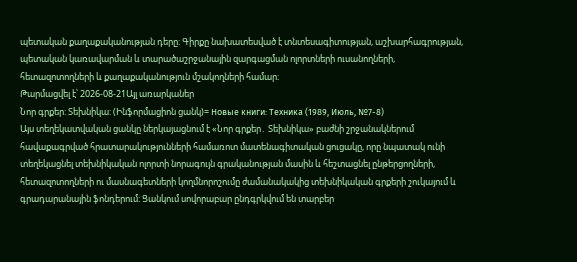պետական քաղաքականության դերը։ Գիրքը նախատեսված է տնտեսագիտության, աշխարհագրության, պետական կառավարման և տարածաշրջանային զարգացման ոլորտների ուսանողների, հետազոտողների և քաղաքականություն մշակողների համար։
Թարմացվել է՝ 2026-08-21Այլ առարկաներ
Նոր գրքեր: Տեխնիկա: (Ինֆորմացիոն ցանկ)= Новые книги: Техника (1989, Июль, №7-8)
Այս տեղեկատվական ցանկը ներկայացնում է «Նոր գրքեր․ Տեխնիկա» բաժնի շրջանակներում հավաքագրված հրատարակությունների համառոտ մատենագիտական ցուցակը, որը նպատակ ունի տեղեկացնել տեխնիկական ոլորտի նորագույն գրականության մասին և հեշտացնել ընթերցողների, հետազոտողների ու մասնագետների կողմնորոշումը ժամանակակից տեխնիկական գրքերի շուկայում և գրադարանային ֆոնդերում։ Ցանկում սովորաբար ընդգրկվում են տարբեր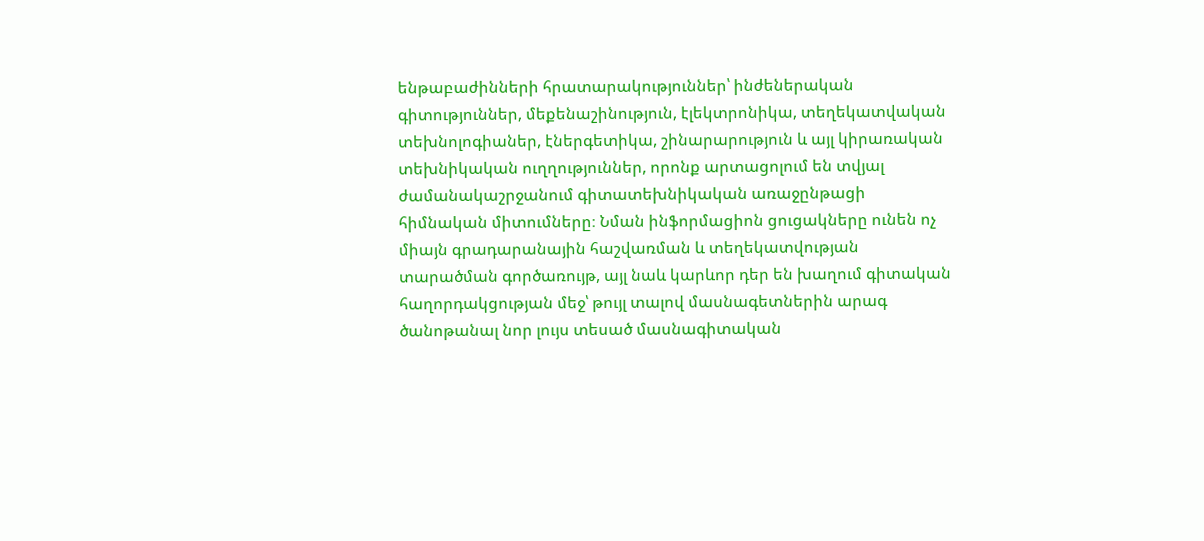ենթաբաժինների հրատարակություններ՝ ինժեներական գիտություններ, մեքենաշինություն, էլեկտրոնիկա, տեղեկատվական տեխնոլոգիաներ, էներգետիկա, շինարարություն և այլ կիրառական տեխնիկական ուղղություններ, որոնք արտացոլում են տվյալ ժամանակաշրջանում գիտատեխնիկական առաջընթացի հիմնական միտումները։ Նման ինֆորմացիոն ցուցակները ունեն ոչ միայն գրադարանային հաշվառման և տեղեկատվության տարածման գործառույթ, այլ նաև կարևոր դեր են խաղում գիտական հաղորդակցության մեջ՝ թույլ տալով մասնագետներին արագ ծանոթանալ նոր լույս տեսած մասնագիտական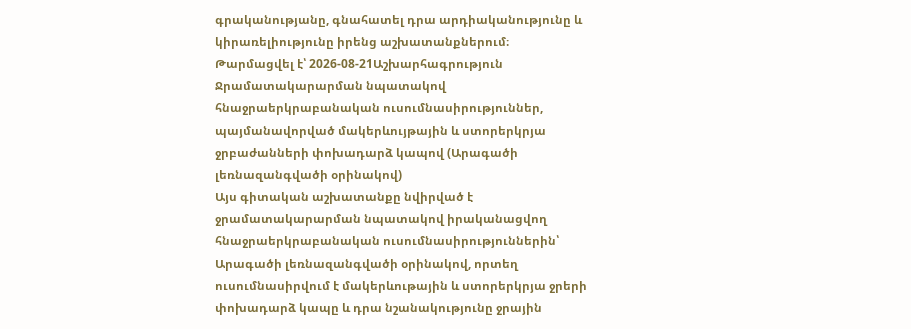գրականությանը, գնահատել դրա արդիականությունը և կիրառելիությունը իրենց աշխատանքներում։
Թարմացվել է՝ 2026-08-21Աշխարհագրություն
Ջրամատակարարման նպատակով հնաջրաերկրաբանական ուսումնասիրություններ, պայմանավորված մակերևույթային և ստորերկրյա ջրբաժանների փոխադարձ կապով (Արագածի լեռնազանգվածի օրինակով)
Այս գիտական աշխատանքը նվիրված է ջրամատակարարման նպատակով իրականացվող հնաջրաերկրաբանական ուսումնասիրություններին՝ Արագածի լեռնազանգվածի օրինակով, որտեղ ուսումնասիրվում է մակերևութային և ստորերկրյա ջրերի փոխադարձ կապը և դրա նշանակությունը ջրային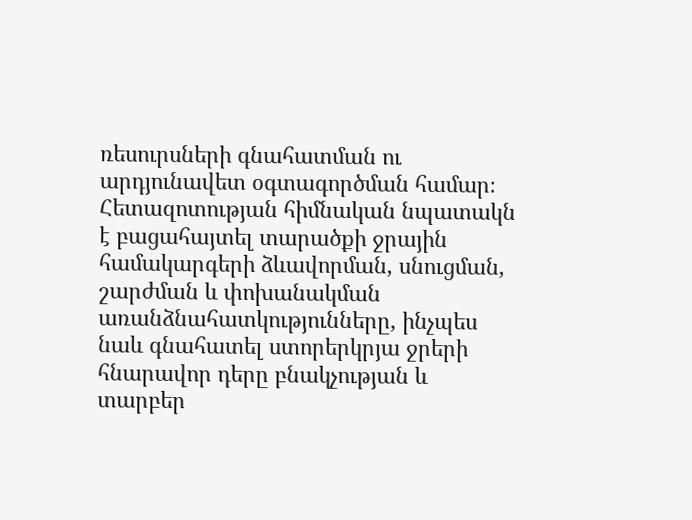ռեսուրսների գնահատման ու արդյունավետ օգտագործման համար։ Հետազոտության հիմնական նպատակն է բացահայտել տարածքի ջրային համակարգերի ձևավորման, սնուցման, շարժման և փոխանակման առանձնահատկությունները, ինչպես նաև գնահատել ստորերկրյա ջրերի հնարավոր դերը բնակչության և տարբեր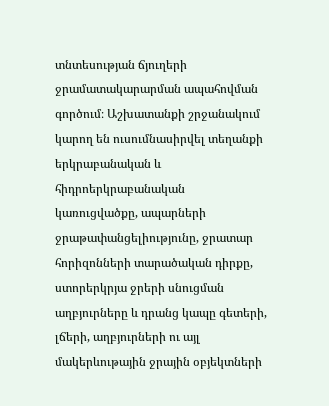տնտեսության ճյուղերի ջրամատակարարման ապահովման գործում։ Աշխատանքի շրջանակում կարող են ուսումնասիրվել տեղանքի երկրաբանական և հիդրոերկրաբանական կառուցվածքը, ապարների ջրաթափանցելիությունը, ջրատար հորիզոնների տարածական դիրքը, ստորերկրյա ջրերի սնուցման աղբյուրները և դրանց կապը գետերի, լճերի, աղբյուրների ու այլ մակերևութային ջրային օբյեկտների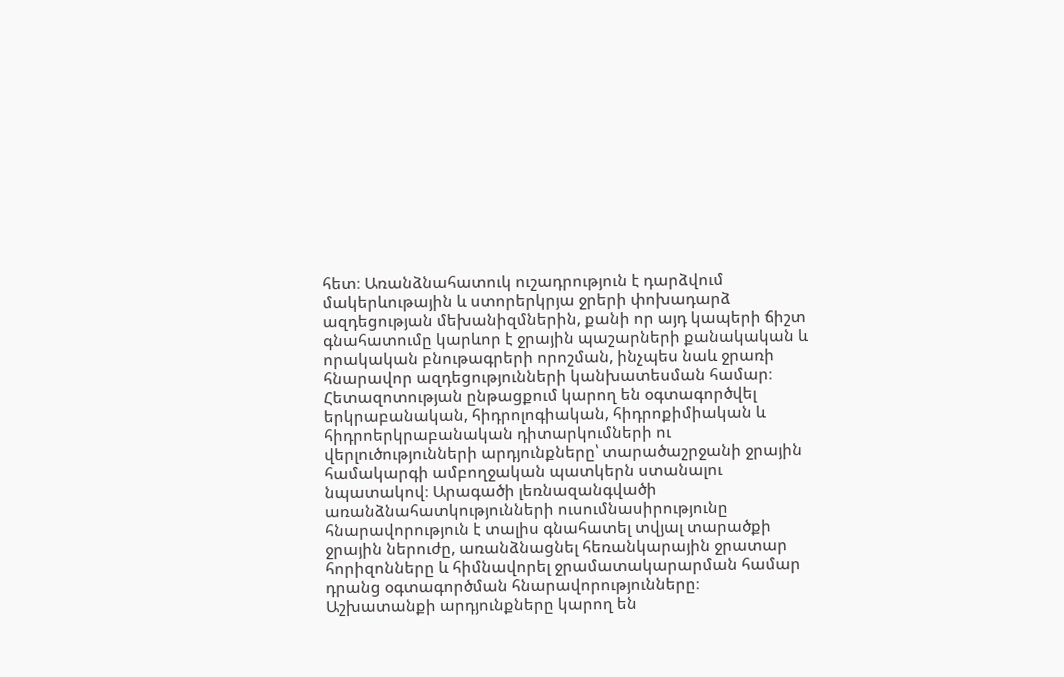հետ։ Առանձնահատուկ ուշադրություն է դարձվում մակերևութային և ստորերկրյա ջրերի փոխադարձ ազդեցության մեխանիզմներին, քանի որ այդ կապերի ճիշտ գնահատումը կարևոր է ջրային պաշարների քանակական և որակական բնութագրերի որոշման, ինչպես նաև ջրառի հնարավոր ազդեցությունների կանխատեսման համար։ Հետազոտության ընթացքում կարող են օգտագործվել երկրաբանական, հիդրոլոգիական, հիդրոքիմիական և հիդրոերկրաբանական դիտարկումների ու վերլուծությունների արդյունքները՝ տարածաշրջանի ջրային համակարգի ամբողջական պատկերն ստանալու նպատակով։ Արագածի լեռնազանգվածի առանձնահատկությունների ուսումնասիրությունը հնարավորություն է տալիս գնահատել տվյալ տարածքի ջրային ներուժը, առանձնացնել հեռանկարային ջրատար հորիզոնները և հիմնավորել ջրամատակարարման համար դրանց օգտագործման հնարավորությունները։ Աշխատանքի արդյունքները կարող են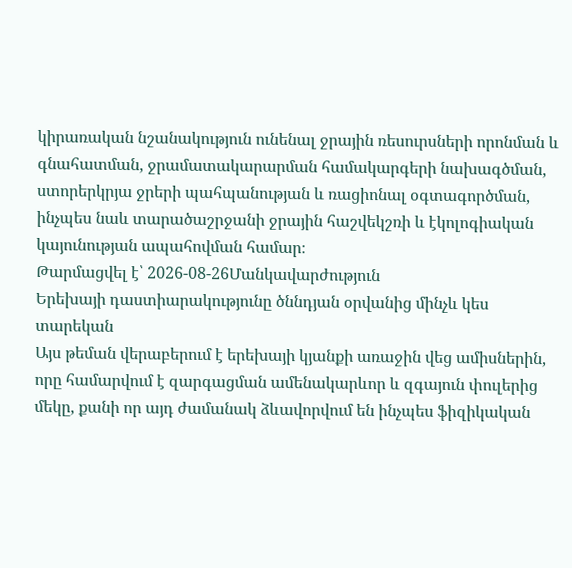կիրառական նշանակություն ունենալ ջրային ռեսուրսների որոնման և գնահատման, ջրամատակարարման համակարգերի նախագծման, ստորերկրյա ջրերի պահպանության և ռացիոնալ օգտագործման, ինչպես նաև տարածաշրջանի ջրային հաշվեկշռի և էկոլոգիական կայունության ապահովման համար։
Թարմացվել է՝ 2026-08-26Մանկավարժություն
Երեխայի դաստիարակությունը ծննդյան օրվանից մինչև կես տարեկան
Այս թեման վերաբերում է երեխայի կյանքի առաջին վեց ամիսներին, որը համարվում է զարգացման ամենակարևոր և զգայուն փուլերից մեկը, քանի որ այդ ժամանակ ձևավորվում են ինչպես ֆիզիկական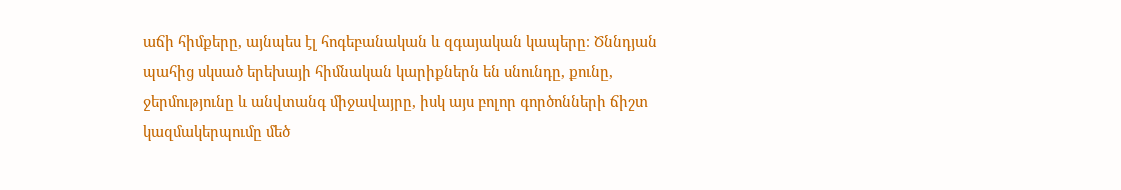աճի հիմքերը, այնպես էլ հոգեբանական և զգայական կապերը։ Ծննդյան պահից սկսած երեխայի հիմնական կարիքներն են սնունդը, քունը, ջերմությունը և անվտանգ միջավայրը, իսկ այս բոլոր գործոնների ճիշտ կազմակերպումը մեծ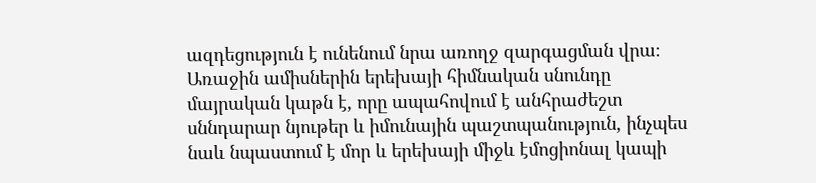ազդեցություն է ունենում նրա առողջ զարգացման վրա։ Առաջին ամիսներին երեխայի հիմնական սնունդը մայրական կաթն է, որը ապահովում է անհրաժեշտ սննդարար նյութեր և իմունային պաշտպանություն, ինչպես նաև նպաստում է մոր և երեխայի միջև էմոցիոնալ կապի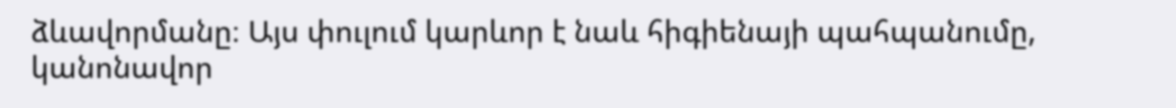ձևավորմանը։ Այս փուլում կարևոր է նաև հիգիենայի պահպանումը, կանոնավոր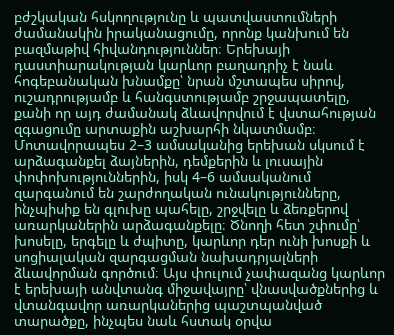բժշկական հսկողությունը և պատվաստումների ժամանակին իրականացումը, որոնք կանխում են բազմաթիվ հիվանդություններ։ Երեխայի դաստիարակության կարևոր բաղադրիչ է նաև հոգեբանական խնամքը՝ նրան մշտապես սիրով, ուշադրությամբ և հանգստությամբ շրջապատելը, քանի որ այդ ժամանակ ձևավորվում է վստահության զգացումը արտաքին աշխարհի նկատմամբ։ Մոտավորապես 2–3 ամսականից երեխան սկսում է արձագանքել ձայներին, դեմքերին և լուսային փոփոխություններին, իսկ 4–6 ամսականում զարգանում են շարժողական ունակությունները, ինչպիսիք են գլուխը պահելը, շրջվելը և ձեռքերով առարկաներին արձագանքելը։ Ծնողի հետ շփումը՝ խոսելը, երգելը և ժպիտը, կարևոր դեր ունի խոսքի և սոցիալական զարգացման նախադրյալների ձևավորման գործում։ Այս փուլում չափազանց կարևոր է երեխայի անվտանգ միջավայրը՝ վնասվածքներից և վտանգավոր առարկաներից պաշտպանված տարածքը, ինչպես նաև հստակ օրվա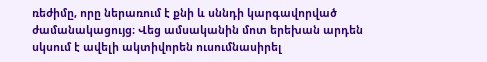ռեժիմը, որը ներառում է քնի և սննդի կարգավորված ժամանակացույց։ Վեց ամսականին մոտ երեխան արդեն սկսում է ավելի ակտիվորեն ուսումնասիրել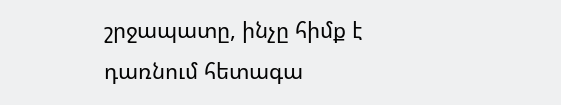շրջապատը, ինչը հիմք է դառնում հետագա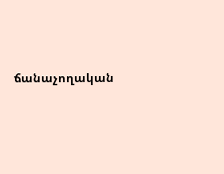ճանաչողական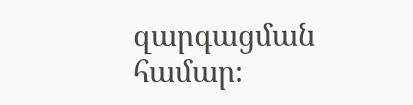զարգացման համար։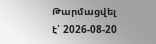Թարմացվել է՝ 2026-08-20